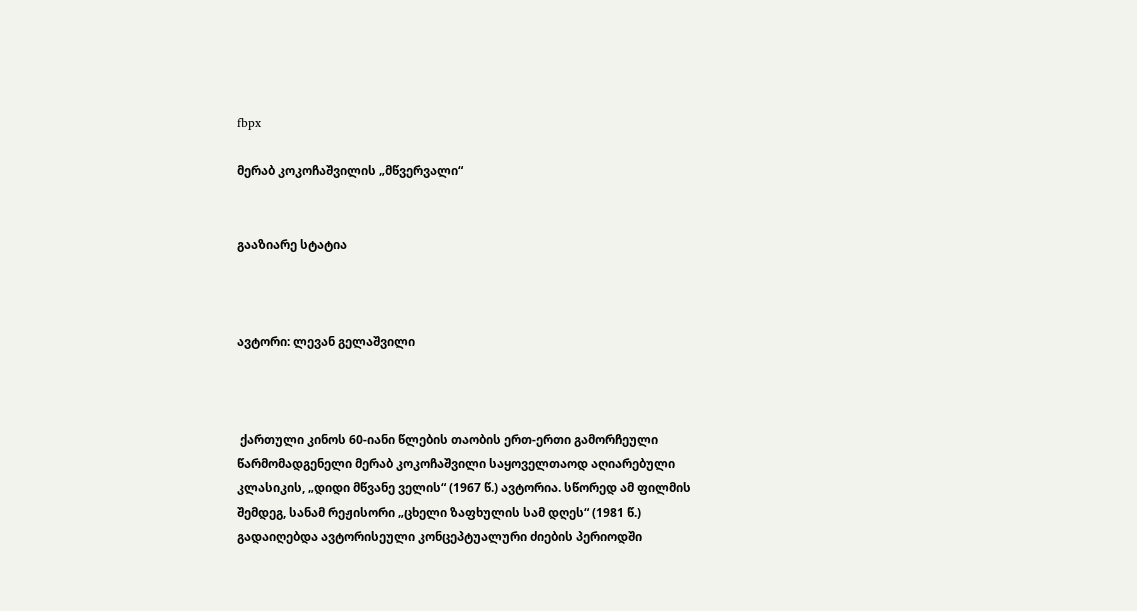fbpx

მერაბ კოკოჩაშვილის „მწვერვალი“


გააზიარე სტატია



ავტორი: ლევან გელაშვილი



 ქართული კინოს 60-იანი წლების თაობის ერთ-ერთი გამორჩეული წარმომადგენელი მერაბ კოკოჩაშვილი საყოველთაოდ აღიარებული კლასიკის, „დიდი მწვანე ველის“ (1967 წ.) ავტორია. სწორედ ამ ფილმის შემდეგ, სანამ რეჟისორი „ცხელი ზაფხულის სამ დღეს“ (1981 წ.) გადაიღებდა ავტორისეული კონცეპტუალური ძიების პერიოდში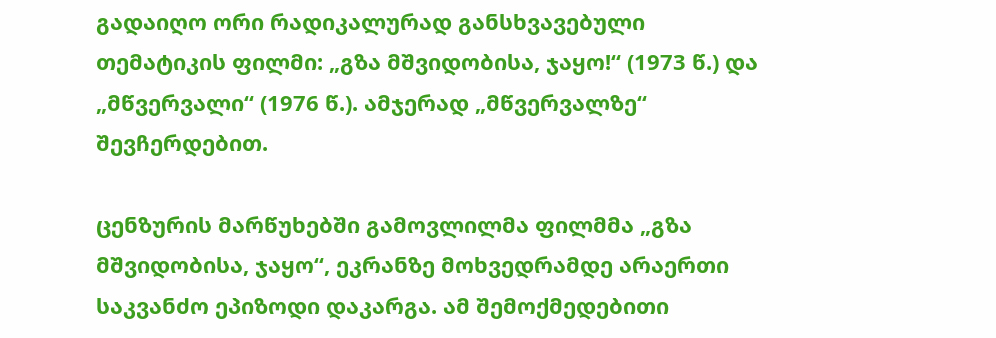გადაიღო ორი რადიკალურად განსხვავებული თემატიკის ფილმი: „გზა მშვიდობისა, ჯაყო!“ (1973 წ.) და „მწვერვალი“ (1976 წ.). ამჯერად „მწვერვალზე“ შევჩერდებით.

ცენზურის მარწუხებში გამოვლილმა ფილმმა „გზა მშვიდობისა, ჯაყო“, ეკრანზე მოხვედრამდე არაერთი საკვანძო ეპიზოდი დაკარგა. ამ შემოქმედებითი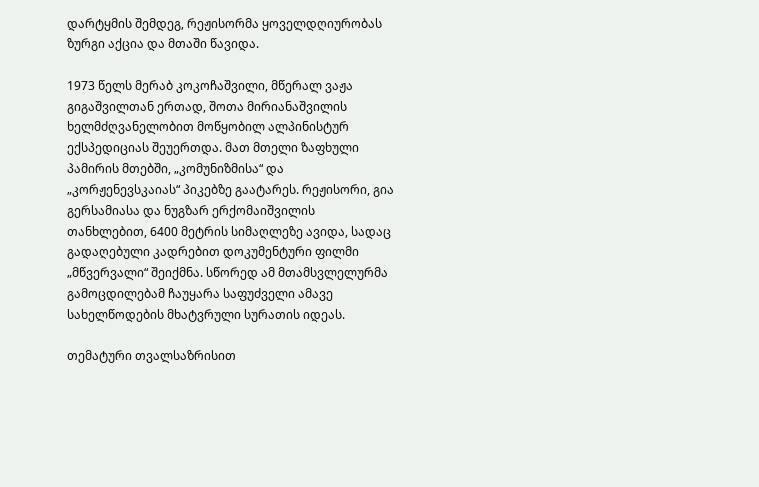დარტყმის შემდეგ, რეჟისორმა ყოველდღიურობას ზურგი აქცია და მთაში წავიდა.

1973 წელს მერაბ კოკოჩაშვილი, მწერალ ვაჟა გიგაშვილთან ერთად, შოთა მირიანაშვილის ხელმძღვანელობით მოწყობილ ალპინისტურ ექსპედიციას შეუერთდა. მათ მთელი ზაფხული პამირის მთებში, „კომუნიზმისა“ და „კორჟენევსკაიას“ პიკებზე გაატარეს. რეჟისორი, გია გერსამიასა და ნუგზარ ერქომაიშვილის თანხლებით, 6400 მეტრის სიმაღლეზე ავიდა, სადაც გადაღებული კადრებით დოკუმენტური ფილმი „მწვერვალი“ შეიქმნა. სწორედ ამ მთამსვლელურმა გამოცდილებამ ჩაუყარა საფუძველი ამავე სახელწოდების მხატვრული სურათის იდეას.

თემატური თვალსაზრისით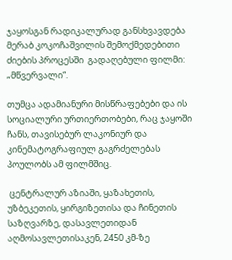ჯაყოსგან რადიკალურად განსხვავდება მერაბ კოკოჩაშვილის შემოქმედებითი ძიების პროცესში  გადაღებული ფილმი: „მწვერვალი“.

თუმცა ადამიანური მისწრაფებები და ის სოციალური ურთიერთობები, რაც ჯაყოში ჩანს, თავისებურ ლაკონიურ და კინემატოგრაფიულ გაგრძელებას პოულობს ამ ფილმშიც.

 ცენტრალურ აზიაში, ყაზახეთის, უზბეკეთის, ყირგიზეთისა და ჩინეთის საზღვარზე, დასავლეთიდან აღმოსავლეთისაკენ, 2450 კმ-ზე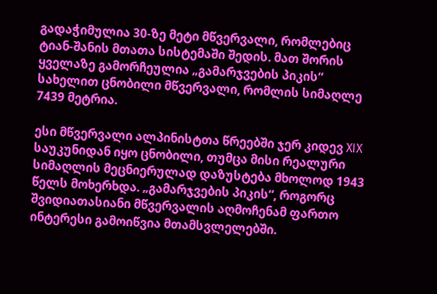გადაჭიმულია 30-ზე მეტი მწვერვალი, რომლებიც ტიან-შანის მთათა სისტემაში შედის. მათ შორის ყველაზე გამორჩეულია „გამარჯვების პიკის“ სახელით ცნობილი მწვერვალი, რომლის სიმაღლე 7439 მეტრია.

ესი მწვერვალი ალპინისტთა წრეებში ჯერ კიდევ XIX საუკუნიდან იყო ცნობილი, თუმცა მისი რეალური სიმაღლის მეცნიერულად დაზუსტება მხოლოდ 1943 წელს მოხერხდა. „გამარჯვების პიკის“, როგორც შვიდიათასიანი მწვერვალის აღმოჩენამ ფართო ინტერესი გამოიწვია მთამსვლელებში.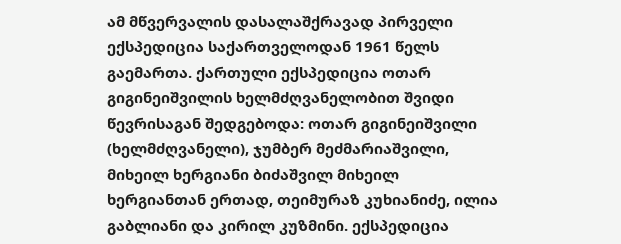ამ მწვერვალის დასალაშქრავად პირველი ექსპედიცია საქართველოდან 1961 წელს გაემართა. ქართული ექსპედიცია ოთარ გიგინეიშვილის ხელმძღვანელობით შვიდი წევრისაგან შედგებოდა: ოთარ გიგინეიშვილი (ხელმძღვანელი), ჯუმბერ მეძმარიაშვილი, მიხეილ ხერგიანი ბიძაშვილ მიხეილ ხერგიანთან ერთად, თეიმურაზ კუხიანიძე, ილია გაბლიანი და კირილ კუზმინი. ექსპედიცია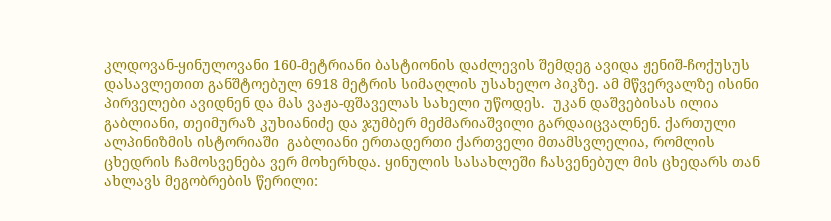კლდოვან-ყინულოვანი 160-მეტრიანი ბასტიონის დაძლევის შემდეგ ავიდა ჟენიშ-ჩოქუსუს დასავლეთით განშტოებულ 6918 მეტრის სიმაღლის უსახელო პიკზე. ამ მწვერვალზე ისინი პირველები ავიდნენ და მას ვაჟა-ფშაველას სახელი უწოდეს.  უკან დაშვებისას ილია გაბლიანი, თეიმურაზ კუხიანიძე და ჯუმბერ მეძმარიაშვილი გარდაიცვალნენ. ქართული ალპინიზმის ისტორიაში  გაბლიანი ერთადერთი ქართველი მთამსვლელია, რომლის ცხედრის ჩამოსვენება ვერ მოხერხდა. ყინულის სასახლეში ჩასვენებულ მის ცხედარს თან ახლავს მეგობრების წერილი: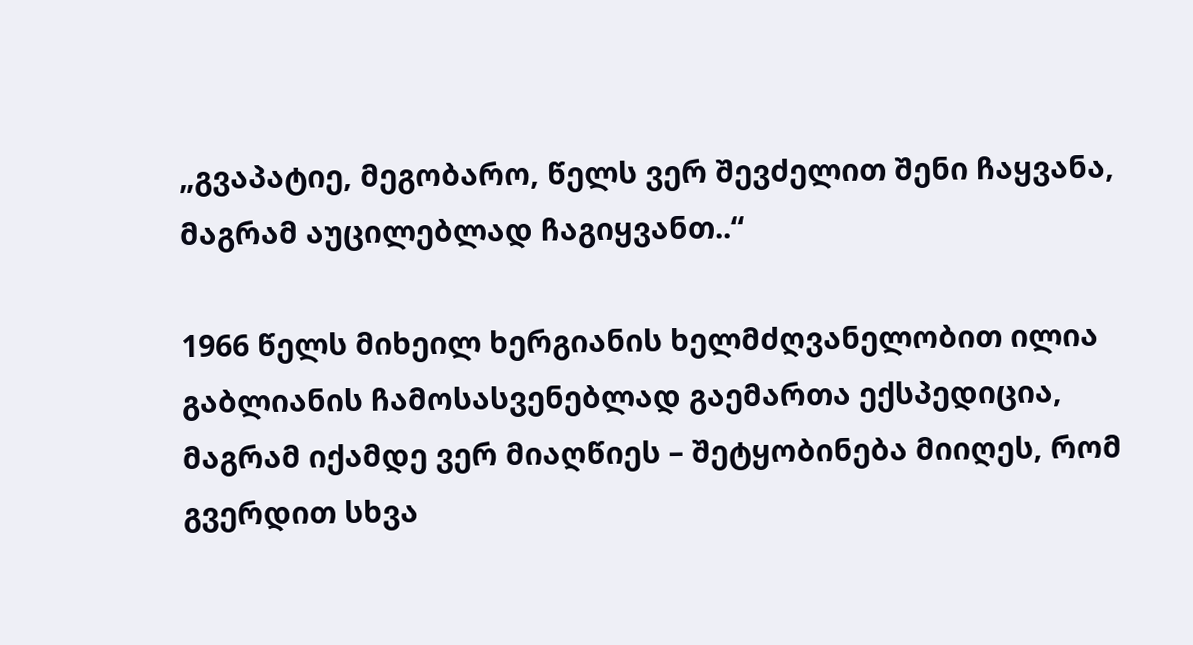„გვაპატიე, მეგობარო, წელს ვერ შევძელით შენი ჩაყვანა, მაგრამ აუცილებლად ჩაგიყვანთ..“

1966 წელს მიხეილ ხერგიანის ხელმძღვანელობით ილია გაბლიანის ჩამოსასვენებლად გაემართა ექსპედიცია, მაგრამ იქამდე ვერ მიაღწიეს – შეტყობინება მიიღეს, რომ გვერდით სხვა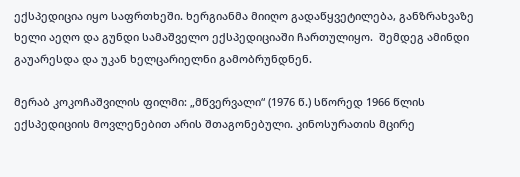ექსპედიცია იყო საფრთხეში. ხერგიანმა მიიღო გადაწყვეტილება, განზრახვაზე ხელი აეღო და გუნდი სამაშველო ექსპედიციაში ჩართულიყო.  შემდეგ ამინდი გაუარესდა და უკან ხელცარიელნი გამობრუნდნენ.

მერაბ კოკოჩაშვილის ფილმი: „მწვერვალი“ (1976 წ.) სწორედ 1966 წლის ექსპედიციის მოვლენებით არის შთაგონებული. კინოსურათის მცირე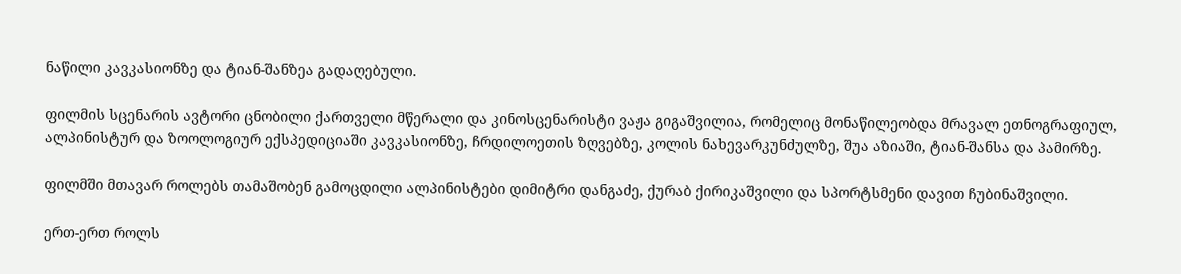ნაწილი კავკასიონზე და ტიან-შანზეა გადაღებული.

ფილმის სცენარის ავტორი ცნობილი ქართველი მწერალი და კინოსცენარისტი ვაჟა გიგაშვილია, რომელიც მონაწილეობდა მრავალ ეთნოგრაფიულ, ალპინისტურ და ზოოლოგიურ ექსპედიციაში კავკასიონზე, ჩრდილოეთის ზღვებზე, კოლის ნახევარკუნძულზე, შუა აზიაში, ტიან-შანსა და პამირზე.

ფილმში მთავარ როლებს თამაშობენ გამოცდილი ალპინისტები დიმიტრი დანგაძე, ქურაბ ქირიკაშვილი და სპორტსმენი დავით ჩუბინაშვილი.

ერთ-ერთ როლს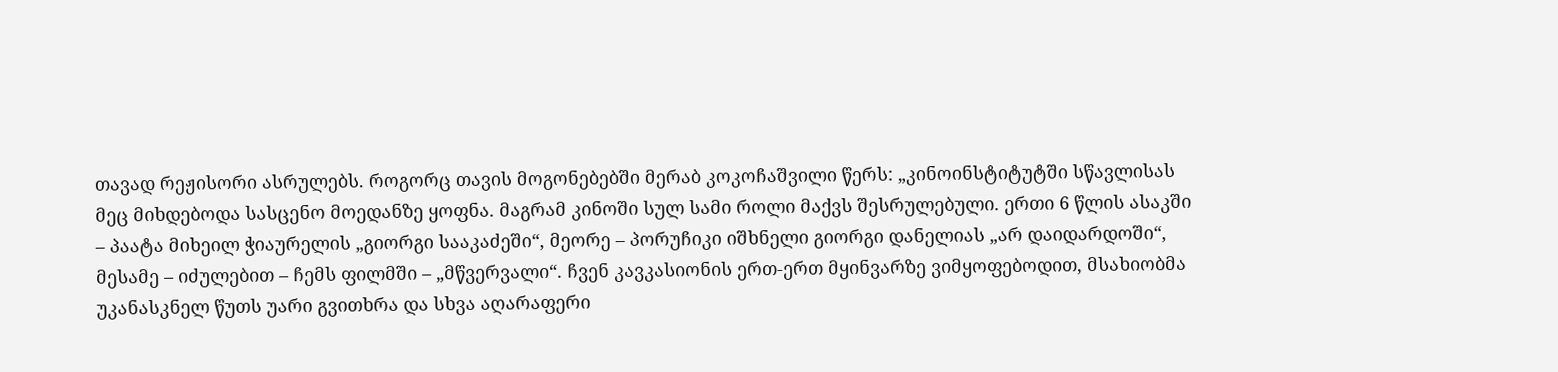თავად რეჟისორი ასრულებს. როგორც თავის მოგონებებში მერაბ კოკოჩაშვილი წერს: „კინოინსტიტუტში სწავლისას მეც მიხდებოდა სასცენო მოედანზე ყოფნა. მაგრამ კინოში სულ სამი როლი მაქვს შესრულებული. ერთი 6 წლის ასაკში – პაატა მიხეილ ჭიაურელის „გიორგი სააკაძეში“, მეორე – პორუჩიკი იშხნელი გიორგი დანელიას „არ დაიდარდოში“, მესამე – იძულებით – ჩემს ფილმში – „მწვერვალი“. ჩვენ კავკასიონის ერთ-ერთ მყინვარზე ვიმყოფებოდით, მსახიობმა უკანასკნელ წუთს უარი გვითხრა და სხვა აღარაფერი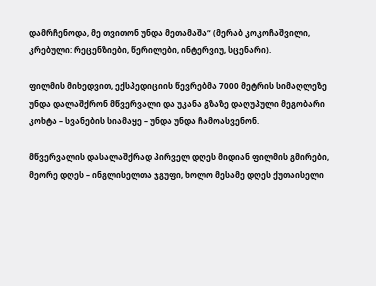დამრჩენოდა, მე თვითონ უნდა მეთამაშა“ (მერაბ კოკოჩაშვილი, კრებული: რეცენზიები, წერილები, ინტერვიუ, სცენარი).

ფილმის მიხედვით, ექსპედიციის წევრებმა 7000 მეტრის სიმაღლეზე უნდა დალაშქრონ მწვერვალი და უკანა გზაზე დაღუპული მეგობარი კოხტა – სვანების სიამაყე – უნდა უნდა ჩამოასვენონ.

მწვერვალის დასალაშქრად პირველ დღეს მიდიან ფილმის გმირები, მეორე დღეს – ინგლისელთა ჯგუფი, ხოლო მესამე დღეს ქუთაისელი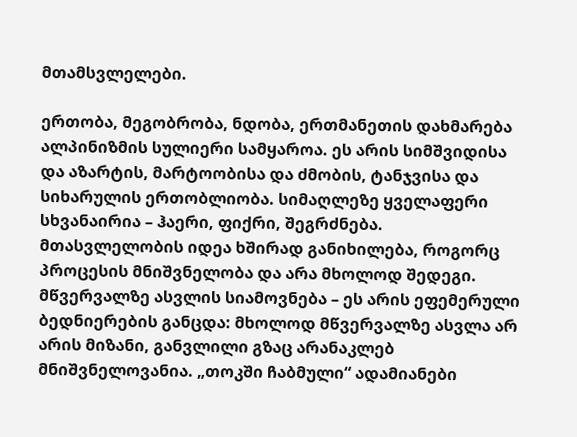მთამსვლელები.

ერთობა, მეგობრობა, ნდობა, ერთმანეთის დახმარება  ალპინიზმის სულიერი სამყაროა. ეს არის სიმშვიდისა და აზარტის, მარტოობისა და ძმობის, ტანჯვისა და სიხარულის ერთობლიობა. სიმაღლეზე ყველაფერი სხვანაირია – ჰაერი, ფიქრი, შეგრძნება. მთასვლელობის იდეა ხშირად განიხილება, როგორც პროცესის მნიშვნელობა და არა მხოლოდ შედეგი. მწვერვალზე ასვლის სიამოვნება – ეს არის ეფემერული ბედნიერების განცდა: მხოლოდ მწვერვალზე ასვლა არ არის მიზანი, განვლილი გზაც არანაკლებ მნიშვნელოვანია. „თოკში ჩაბმული“ ადამიანები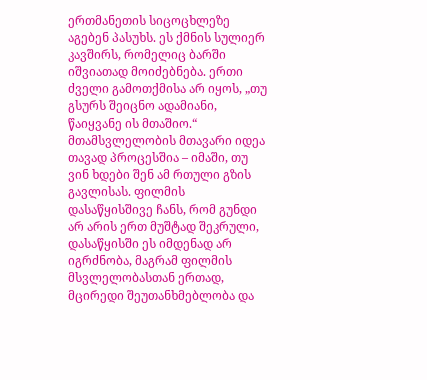ერთმანეთის სიცოცხლეზე აგებენ პასუხს. ეს ქმნის სულიერ კავშირს, რომელიც ბარში იშვიათად მოიძებნება. ერთი ძველი გამოთქმისა არ იყოს, „თუ გსურს შეიცნო ადამიანი, წაიყვანე ის მთაშიო.“ მთამსვლელობის მთავარი იდეა თავად პროცესშია – იმაში, თუ ვინ ხდები შენ ამ რთული გზის გავლისას. ფილმის დასაწყისშივე ჩანს, რომ გუნდი არ არის ერთ მუშტად შეკრული, დასაწყისში ეს იმდენად არ იგრძნობა, მაგრამ ფილმის მსვლელობასთან ერთად, მცირედი შეუთანხმებლობა და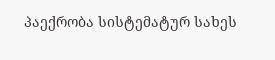პაექრობა სისტემატურ სახეს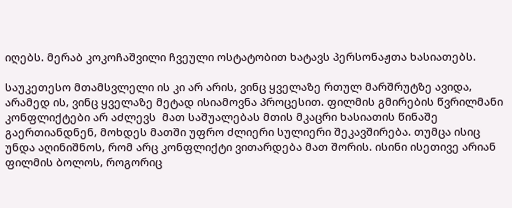იღებს. მერაბ კოკოჩაშვილი ჩვეული ოსტატობით ხატავს პერსონაჟთა ხასიათებს.

საუკეთესო მთამსვლელი ის კი არ არის, ვინც ყველაზე რთულ მარშრუტზე ავიდა, არამედ ის, ვინც ყველაზე მეტად ისიამოვნა პროცესით. ფილმის გმირების წვრილმანი კონფლიქტები არ აძლევს  მათ საშუალებას მთის მკაცრი ხასიათის წინაშე გაერთიანდნენ, მოხდეს მათში უფრო ძლიერი სულიერი შეკავშირება. თუმცა ისიც უნდა აღინიშნოს, რომ არც კონფლიქტი ვითარდება მათ შორის. ისინი ისეთივე არიან ფილმის ბოლოს, როგორიც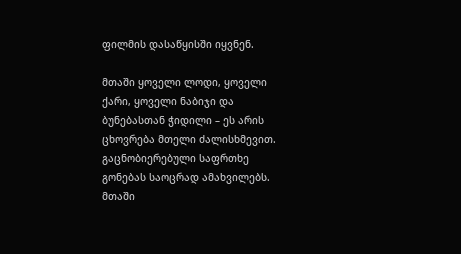ფილმის დასაწყისში იყვნენ.

მთაში ყოველი ლოდი, ყოველი ქარი, ყოველი ნაბიჯი და ბუნებასთან ჭიდილი – ეს არის ცხოვრება მთელი ძალისხმევით. გაცნობიერებული საფრთხე გონებას საოცრად ამახვილებს. მთაში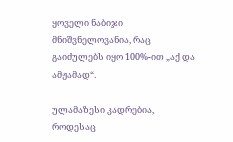ყოველი ნაბიჯი მნიშვნელოვანია, რაც გაიძულებს იყო 100%-ით „აქ და ამჟამად“.

ულამაზესი კადრებია, როდესაც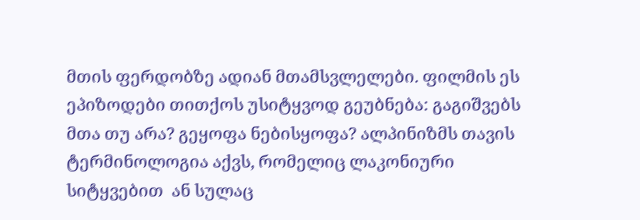მთის ფერდობზე ადიან მთამსვლელები. ფილმის ეს ეპიზოდები თითქოს უსიტყვოდ გეუბნება: გაგიშვებს მთა თუ არა? გეყოფა ნებისყოფა? ალპინიზმს თავის ტერმინოლოგია აქვს, რომელიც ლაკონიური სიტყვებით  ან სულაც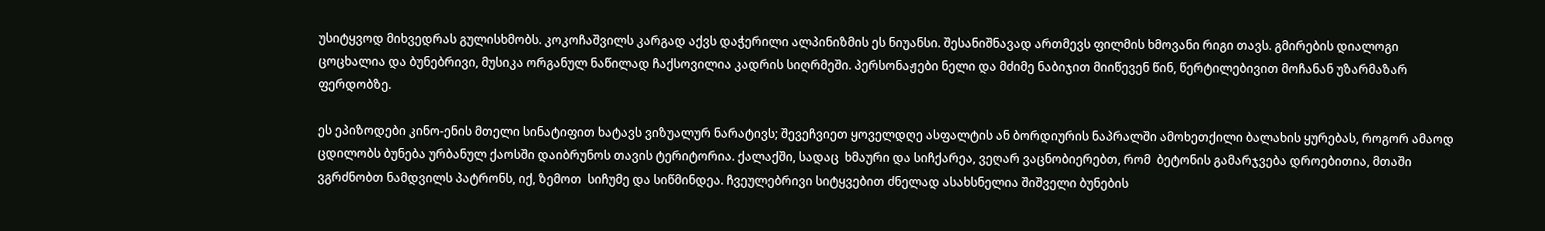უსიტყვოდ მიხვედრას გულისხმობს. კოკოჩაშვილს კარგად აქვს დაჭერილი ალპინიზმის ეს ნიუანსი. შესანიშნავად ართმევს ფილმის ხმოვანი რიგი თავს. გმირების დიალოგი ცოცხალია და ბუნებრივი, მუსიკა ორგანულ ნაწილად ჩაქსოვილია კადრის სიღრმეში. პერსონაჟები ნელი და მძიმე ნაბიჯით მიიწევენ წინ, წერტილებივით მოჩანან უზარმაზარ ფერდობზე.

ეს ეპიზოდები კინო-ენის მთელი სინატიფით ხატავს ვიზუალურ ნარატივს; შევეჩვიეთ ყოველდღე ასფალტის ან ბორდიურის ნაპრალში ამოხეთქილი ბალახის ყურებას, როგორ ამაოდ ცდილობს ბუნება ურბანულ ქაოსში დაიბრუნოს თავის ტერიტორია. ქალაქში, სადაც  ხმაური და სიჩქარეა, ვეღარ ვაცნობიერებთ, რომ  ბეტონის გამარჯვება დროებითია, მთაში ვგრძნობთ ნამდვილს პატრონს, იქ, ზემოთ  სიჩუმე და სიწმინდეა. ჩვეულებრივი სიტყვებით ძნელად ასახსნელია შიშველი ბუნების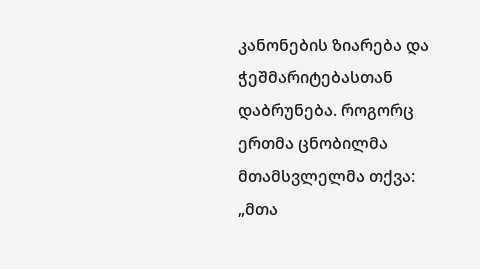კანონების ზიარება და ჭეშმარიტებასთან დაბრუნება. როგორც ერთმა ცნობილმა მთამსვლელმა თქვა: „მთა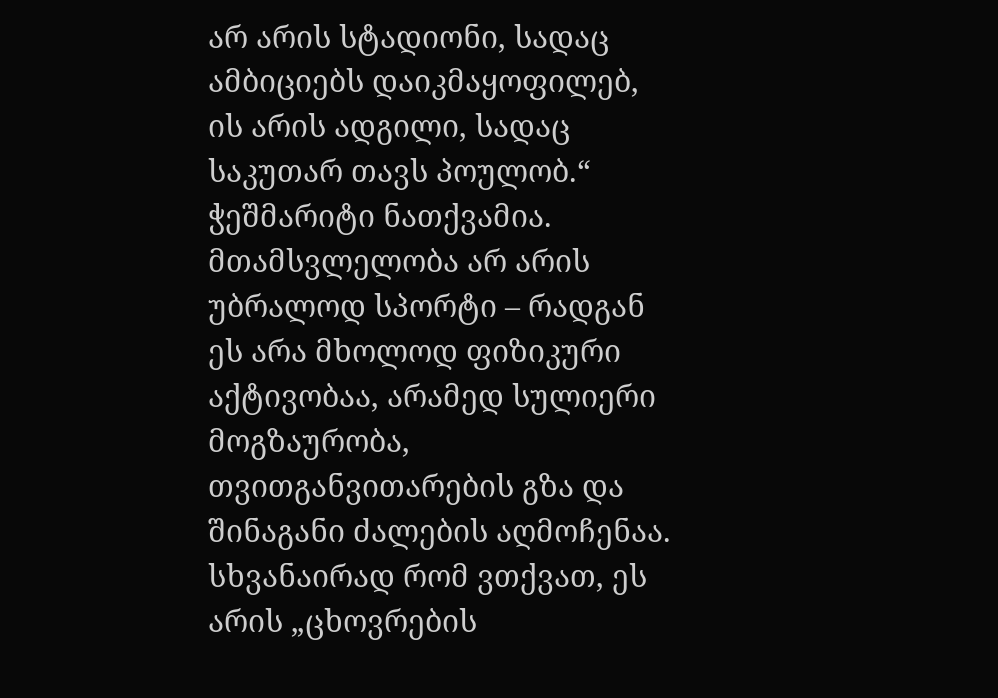არ არის სტადიონი, სადაც ამბიციებს დაიკმაყოფილებ, ის არის ადგილი, სადაც საკუთარ თავს პოულობ.“ ჭეშმარიტი ნათქვამია. მთამსვლელობა არ არის უბრალოდ სპორტი – რადგან ეს არა მხოლოდ ფიზიკური აქტივობაა, არამედ სულიერი მოგზაურობა, თვითგანვითარების გზა და შინაგანი ძალების აღმოჩენაა. სხვანაირად რომ ვთქვათ, ეს არის „ცხოვრების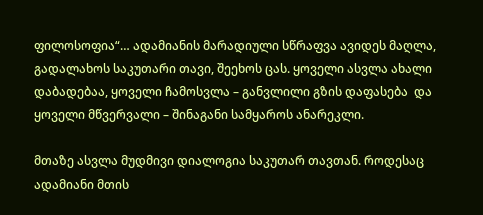ფილოსოფია“… ადამიანის მარადიული სწრაფვა ავიდეს მაღლა, გადალახოს საკუთარი თავი, შეეხოს ცას. ყოველი ასვლა ახალი დაბადებაა, ყოველი ჩამოსვლა – განვლილი გზის დაფასება  და ყოველი მწვერვალი – შინაგანი სამყაროს ანარეკლი.

მთაზე ასვლა მუდმივი დიალოგია საკუთარ თავთან. როდესაც ადამიანი მთის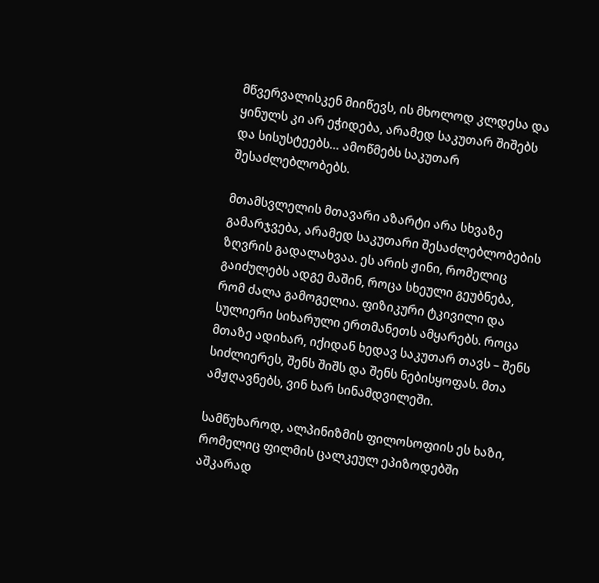მწვერვალისკენ მიიწევს, ის მხოლოდ კლდესა და ყინულს კი არ ეჭიდება, არამედ საკუთარ შიშებს და სისუსტეებს… ამოწმებს საკუთარ შესაძლებლობებს.

მთამსვლელის მთავარი აზარტი არა სხვაზე გამარჯვება, არამედ საკუთარი შესაძლებლობების ზღვრის გადალახვაა. ეს არის ჟინი, რომელიც გაიძულებს ადგე მაშინ, როცა სხეული გეუბნება, რომ ძალა გამოგელია. ფიზიკური ტკივილი და სულიერი სიხარული ერთმანეთს ამყარებს. როცა მთაზე ადიხარ, იქიდან ხედავ საკუთარ თავს – შენს სიძლიერეს, შენს შიშს და შენს ნებისყოფას. მთა ამჟღავნებს, ვინ ხარ სინამდვილეში.

სამწუხაროდ, ალპინიზმის ფილოსოფიის ეს ხაზი, რომელიც ფილმის ცალკეულ ეპიზოდებში აშკარად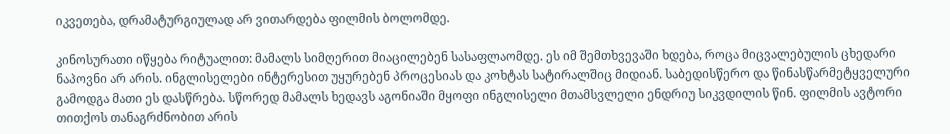იკვეთება, დრამატურგიულად არ ვითარდება ფილმის ბოლომდე.

კინოსურათი იწყება რიტუალით: მამალს სიმღერით მიაცილებენ სასაფლაომდე. ეს იმ შემთხვევაში ხდება, როცა მიცვალებულის ცხედარი ნაპოვნი არ არის. ინგლისელები ინტერესით უყურებენ პროცესიას და კოხტას სატირალშიც მიდიან. საბედისწერო და წინასწარმეტყველური გამოდგა მათი ეს დასწრება. სწორედ მამალს ხედავს აგონიაში მყოფი ინგლისელი მთამსვლელი ენდრიუ სიკვდილის წინ. ფილმის ავტორი თითქოს თანაგრძნობით არის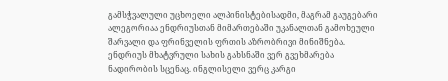გამსჭვალული უცხოელი ალპინისტებისადმი, მაგრამ გაუგებარი ალეგორიაა ენდრიუსთან მიმართებაში უკანალთან გამოხეული შარვალი და ფრინველის ფრთის აზრობრივი მინიშნება. ენდრიუს მხატვრული სახის გახსნაში ვერ გვეხმარება ნადირობის სცენაც. ინგლისელი ვერც კარგი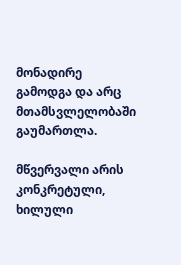მონადირე გამოდგა და არც მთამსვლელობაში გაუმართლა.

მწვერვალი არის კონკრეტული, ხილული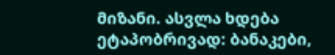მიზანი. ასვლა ხდება ეტაპობრივად: ბანაკები,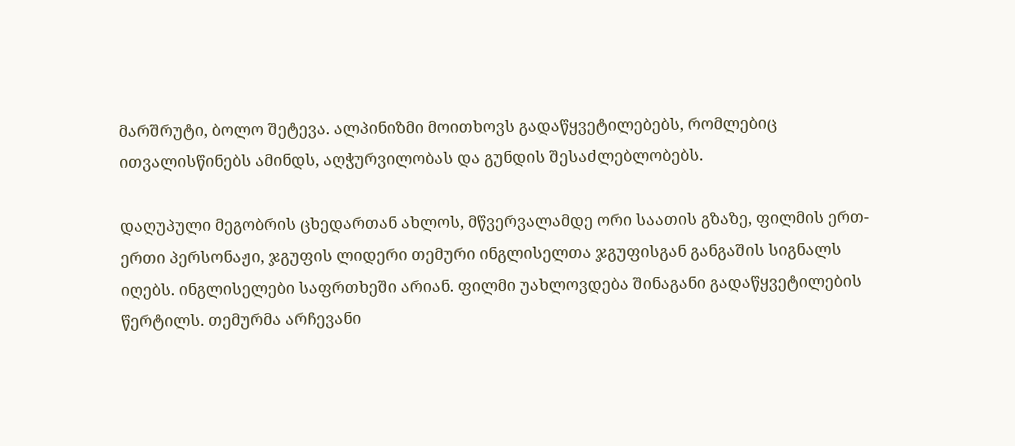მარშრუტი, ბოლო შეტევა. ალპინიზმი მოითხოვს გადაწყვეტილებებს, რომლებიც ითვალისწინებს ამინდს, აღჭურვილობას და გუნდის შესაძლებლობებს.

დაღუპული მეგობრის ცხედართან ახლოს, მწვერვალამდე ორი საათის გზაზე, ფილმის ერთ-ერთი პერსონაჟი, ჯგუფის ლიდერი თემური ინგლისელთა ჯგუფისგან განგაშის სიგნალს იღებს. ინგლისელები საფრთხეში არიან. ფილმი უახლოვდება შინაგანი გადაწყვეტილების წერტილს. თემურმა არჩევანი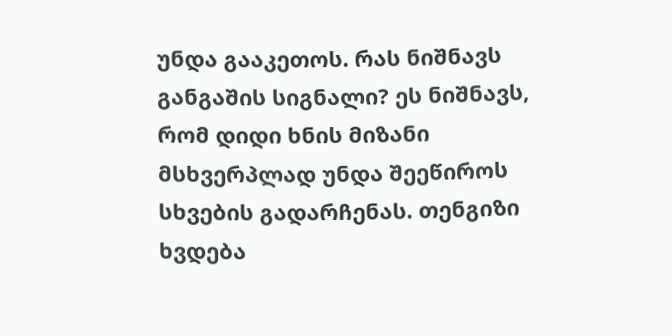უნდა გააკეთოს. რას ნიშნავს განგაშის სიგნალი? ეს ნიშნავს, რომ დიდი ხნის მიზანი მსხვერპლად უნდა შეეწიროს სხვების გადარჩენას. თენგიზი ხვდება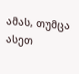ამას, თუმცა ასეთ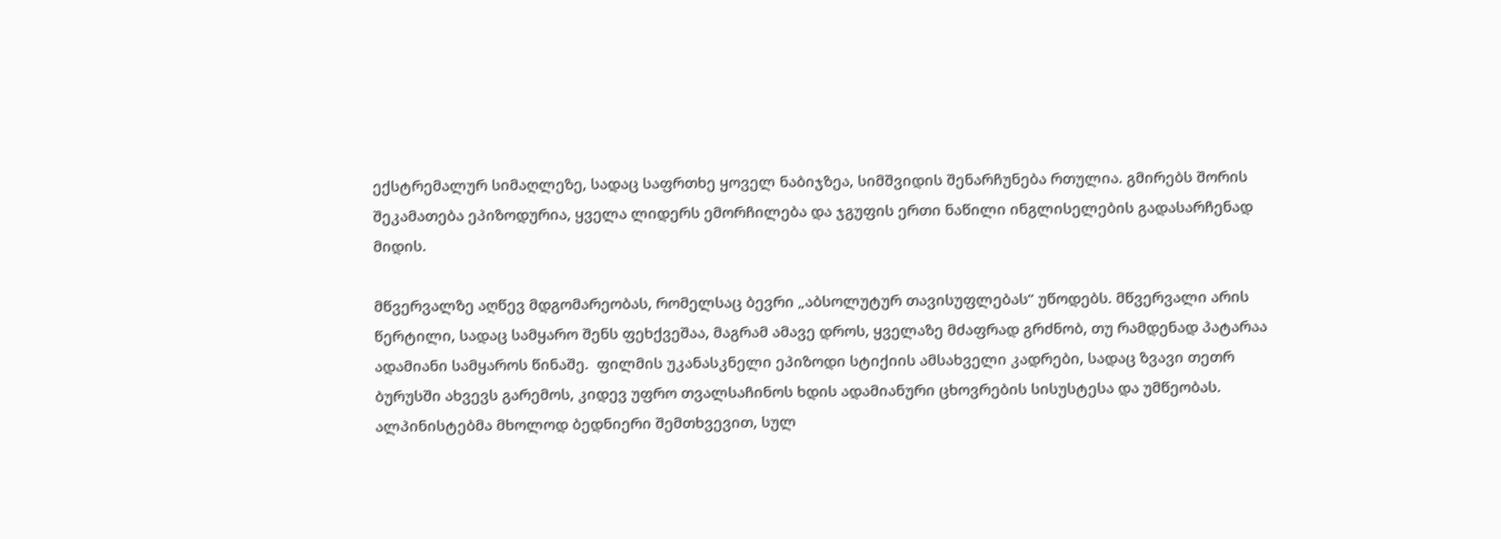ექსტრემალურ სიმაღლეზე, სადაც საფრთხე ყოველ ნაბიჯზეა, სიმშვიდის შენარჩუნება რთულია. გმირებს შორის შეკამათება ეპიზოდურია, ყველა ლიდერს ემორჩილება და ჯგუფის ერთი ნაწილი ინგლისელების გადასარჩენად მიდის.

მწვერვალზე აღწევ მდგომარეობას, რომელსაც ბევრი „აბსოლუტურ თავისუფლებას“ უწოდებს. მწვერვალი არის წერტილი, სადაც სამყარო შენს ფეხქვეშაა, მაგრამ ამავე დროს, ყველაზე მძაფრად გრძნობ, თუ რამდენად პატარაა ადამიანი სამყაროს წინაშე.  ფილმის უკანასკნელი ეპიზოდი სტიქიის ამსახველი კადრები, სადაც ზვავი თეთრ ბურუსში ახვევს გარემოს, კიდევ უფრო თვალსაჩინოს ხდის ადამიანური ცხოვრების სისუსტესა და უმწეობას. ალპინისტებმა მხოლოდ ბედნიერი შემთხვევით, სულ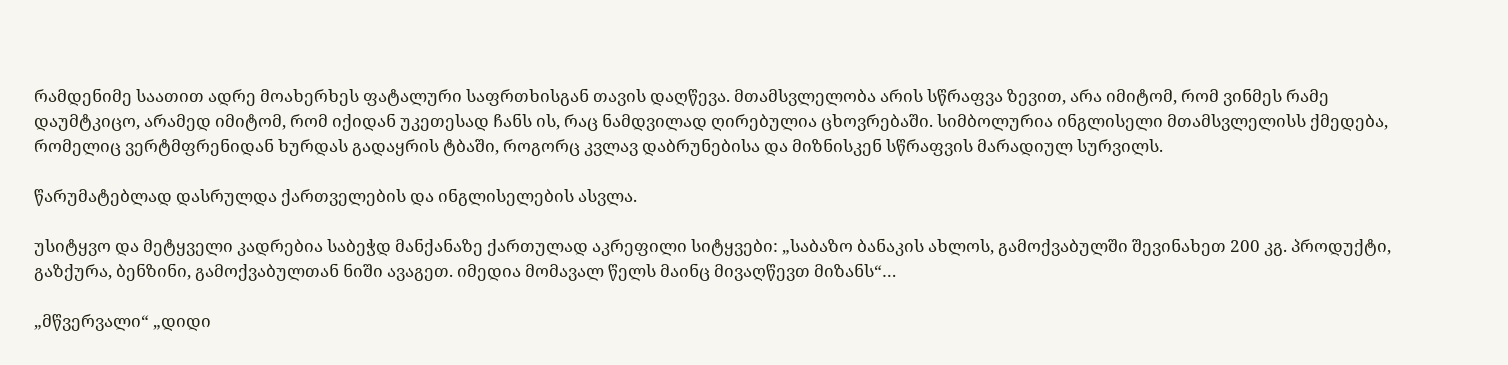რამდენიმე საათით ადრე მოახერხეს ფატალური საფრთხისგან თავის დაღწევა. მთამსვლელობა არის სწრაფვა ზევით, არა იმიტომ, რომ ვინმეს რამე დაუმტკიცო, არამედ იმიტომ, რომ იქიდან უკეთესად ჩანს ის, რაც ნამდვილად ღირებულია ცხოვრებაში. სიმბოლურია ინგლისელი მთამსვლელისს ქმედება, რომელიც ვერტმფრენიდან ხურდას გადაყრის ტბაში, როგორც კვლავ დაბრუნებისა და მიზნისკენ სწრაფვის მარადიულ სურვილს.

წარუმატებლად დასრულდა ქართველების და ინგლისელების ასვლა.

უსიტყვო და მეტყველი კადრებია საბეჭდ მანქანაზე ქართულად აკრეფილი სიტყვები: „საბაზო ბანაკის ახლოს, გამოქვაბულში შევინახეთ 200 კგ. პროდუქტი, გაზქურა, ბენზინი, გამოქვაბულთან ნიში ავაგეთ. იმედია მომავალ წელს მაინც მივაღწევთ მიზანს“…

„მწვერვალი“ „დიდი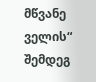მწვანე ველის“ შემდეგ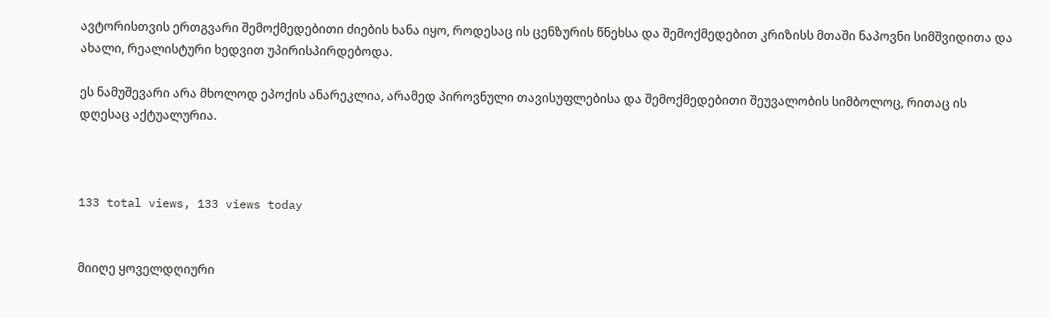ავტორისთვის ერთგვარი შემოქმედებითი ძიების ხანა იყო, როდესაც ის ცენზურის წნეხსა და შემოქმედებით კრიზისს მთაში ნაპოვნი სიმშვიდითა და ახალი, რეალისტური ხედვით უპირისპირდებოდა.

ეს ნამუშევარი არა მხოლოდ ეპოქის ანარეკლია, არამედ პიროვნული თავისუფლებისა და შემოქმედებითი შეუვალობის სიმბოლოც, რითაც ის  დღესაც აქტუალურია.



133 total views, 133 views today


მიიღე ყოველდღიური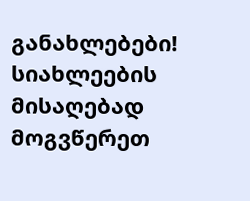განახლებები!
სიახლეების მისაღებად მოგვწერეთ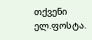თქვენი ელ.ფოსტა.